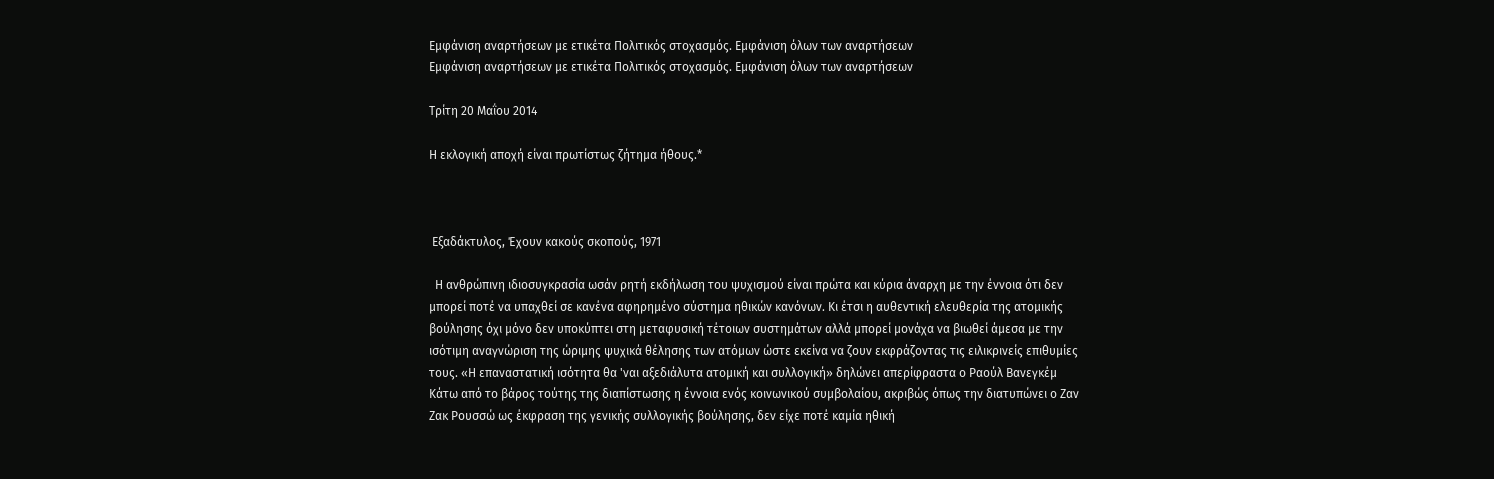Εμφάνιση αναρτήσεων με ετικέτα Πολιτικός στοχασμός. Εμφάνιση όλων των αναρτήσεων
Εμφάνιση αναρτήσεων με ετικέτα Πολιτικός στοχασμός. Εμφάνιση όλων των αναρτήσεων

Τρίτη 20 Μαΐου 2014

Η εκλογική αποχή είναι πρωτίστως ζήτημα ήθους.*



 Εξαδάκτυλος, Έχουν κακούς σκοπούς, 1971

  Η ανθρώπινη ιδιοσυγκρασία ωσάν ρητή εκδήλωση του ψυχισμού είναι πρώτα και κύρια άναρχη με την έννοια ότι δεν μπορεί ποτέ να υπαχθεί σε κανένα αφηρημένο σύστημα ηθικών κανόνων. Κι έτσι η αυθεντική ελευθερία της ατομικής βούλησης όχι μόνο δεν υποκύπτει στη μεταφυσική τέτοιων συστημάτων αλλά μπορεί μονάχα να βιωθεί άμεσα με την ισότιμη αναγνώριση της ώριμης ψυχικά θέλησης των ατόμων ώστε εκείνα να ζουν εκφράζοντας τις ειλικρινείς επιθυμίες τους. «Η επαναστατική ισότητα θα 'ναι αξεδιάλυτα ατομική και συλλογική» δηλώνει απερίφραστα ο Ραούλ Βανεγκέμ Κάτω από το βάρος τούτης της διαπίστωσης η έννοια ενός κοινωνικού συμβολαίου, ακριβώς όπως την διατυπώνει ο Ζαν Ζακ Ρουσσώ ως έκφραση της γενικής συλλογικής βούλησης, δεν είχε ποτέ καμία ηθική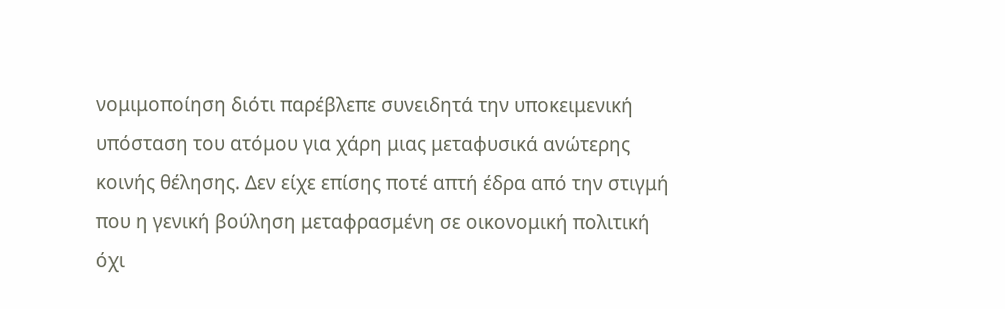νομιμοποίηση διότι παρέβλεπε συνειδητά την υποκειμενική υπόσταση του ατόμου για χάρη μιας μεταφυσικά ανώτερης κοινής θέλησης. Δεν είχε επίσης ποτέ απτή έδρα από την στιγμή που η γενική βούληση μεταφρασμένη σε οικονομική πολιτική όχι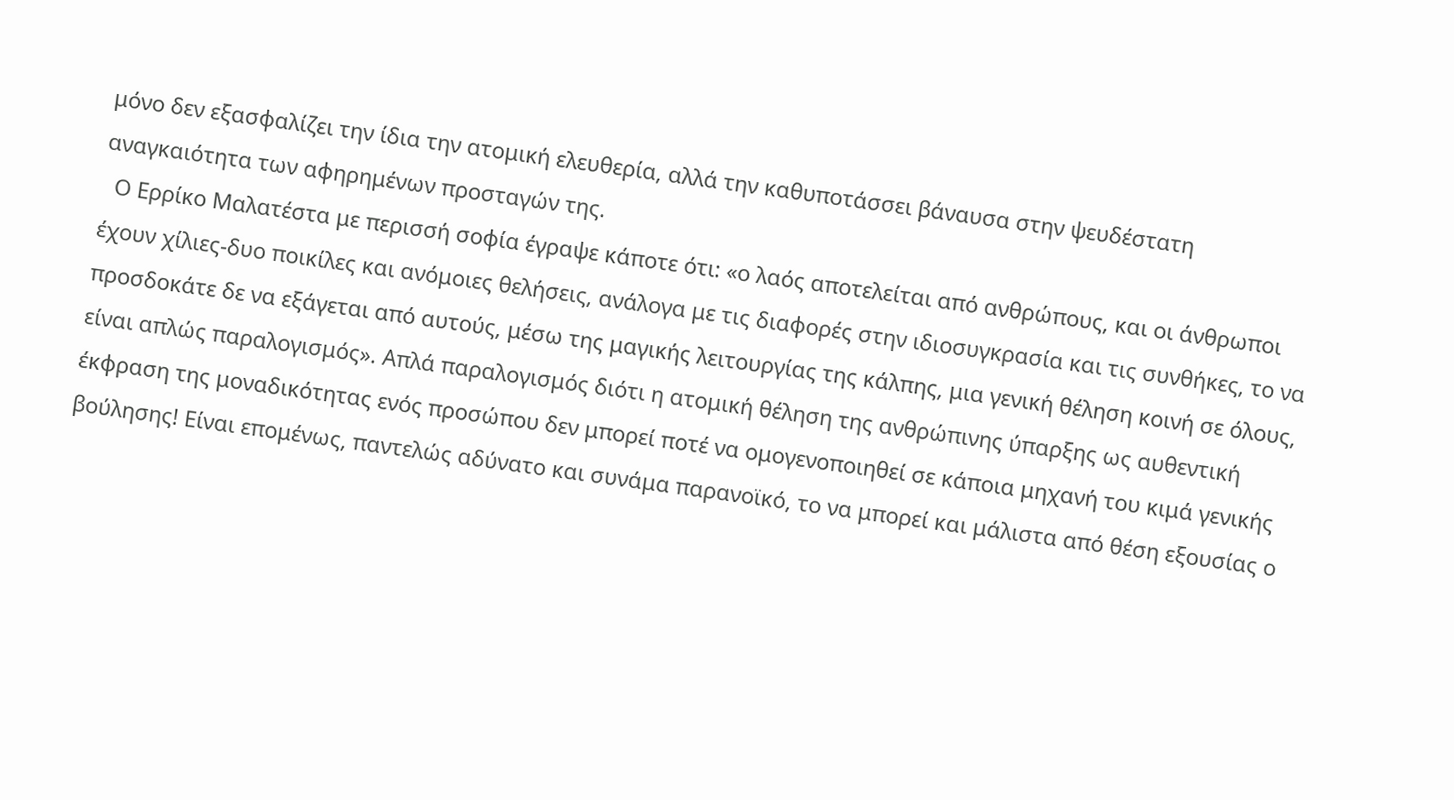μόνο δεν εξασφαλίζει την ίδια την ατομική ελευθερία, αλλά την καθυποτάσσει βάναυσα στην ψευδέστατη αναγκαιότητα των αφηρημένων προσταγών της.
  Ο Ερρίκο Μαλατέστα με περισσή σοφία έγραψε κάποτε ότι: «ο λαός αποτελείται από ανθρώπους, και οι άνθρωποι έχουν χίλιες-δυο ποικίλες και ανόμοιες θελήσεις, ανάλογα με τις διαφορές στην ιδιοσυγκρασία και τις συνθήκες, το να προσδοκάτε δε να εξάγεται από αυτούς, μέσω της μαγικής λειτουργίας της κάλπης, μια γενική θέληση κοινή σε όλους, είναι απλώς παραλογισμός». Απλά παραλογισμός διότι η ατομική θέληση της ανθρώπινης ύπαρξης ως αυθεντική έκφραση της μοναδικότητας ενός προσώπου δεν μπορεί ποτέ να ομογενοποιηθεί σε κάποια μηχανή του κιμά γενικής βούλησης! Είναι επομένως, παντελώς αδύνατο και συνάμα παρανοϊκό, το να μπορεί και μάλιστα από θέση εξουσίας ο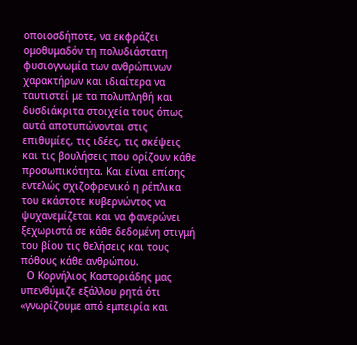οποιοσδήποτε, να εκφράζει ομοθυμαδόν τη πολυδιάστατη φυσιογνωμία των ανθρώπινων χαρακτήρων και ιδιαίτερα να ταυτιστεί με τα πολυπληθή και δυσδιάκριτα στοιχεία τους όπως αυτά αποτυπώνονται στις επιθυμίες, τις ιδέες, τις σκέψεις και τις βουλήσεις που ορίζουν κάθε προσωπικότητα. Και είναι επίσης εντελώς σχιζοφρενικό η ρέπλικα του εκάστοτε κυβερνώντος να ψυχανεμίζεται και να φανερώνει ξεχωριστά σε κάθε δεδομένη στιγμή του βίου τις θελήσεις και τους πόθους κάθε ανθρώπου.
  Ο Κορνήλιος Καστοριάδης μας υπενθύμιζε εξάλλου ρητά ότι «γνωρίζουμε από εμπειρία και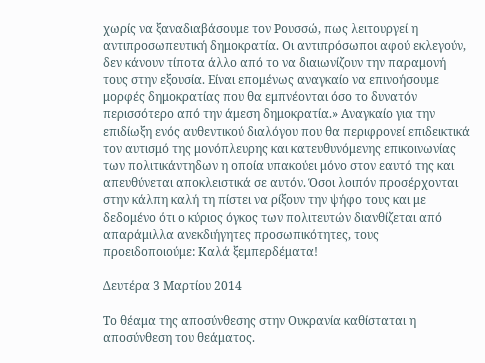χωρίς να ξαναδιαβάσουμε τον Ρουσσώ, πως λειτουργεί η αντιπροσωπευτική δημοκρατία. Οι αντιπρόσωποι αφού εκλεγούν, δεν κάνουν τίποτα άλλο από το να διαιωνίζουν την παραμονή τους στην εξουσία. Είναι επομένως αναγκαίο να επινοήσουμε μορφές δημοκρατίας που θα εμπνέονται όσο το δυνατόν περισσότερο από την άμεση δημοκρατία.» Αναγκαίο για την επιδίωξη ενός αυθεντικού διαλόγου που θα περιφρονεί επιδεικτικά τον αυτισμό της μονόπλευρης και κατευθυνόμενης επικοινωνίας των πολιτικάντηδων η οποία υπακούει μόνο στον εαυτό της και απευθύνεται αποκλειστικά σε αυτόν. Όσοι λοιπόν προσέρχονται στην κάλπη καλή τη πίστει να ρίξουν την ψήφο τους και με δεδομένο ότι ο κύριος όγκος των πολιτευτών διανθίζεται από απαράμιλλα ανεκδιήγητες προσωπικότητες, τους προειδοποιούμε: Καλά ξεμπερδέματα!

Δευτέρα 3 Μαρτίου 2014

Το θέαμα της αποσύνθεσης στην Ουκρανία καθίσταται η αποσύνθεση του θεάματος.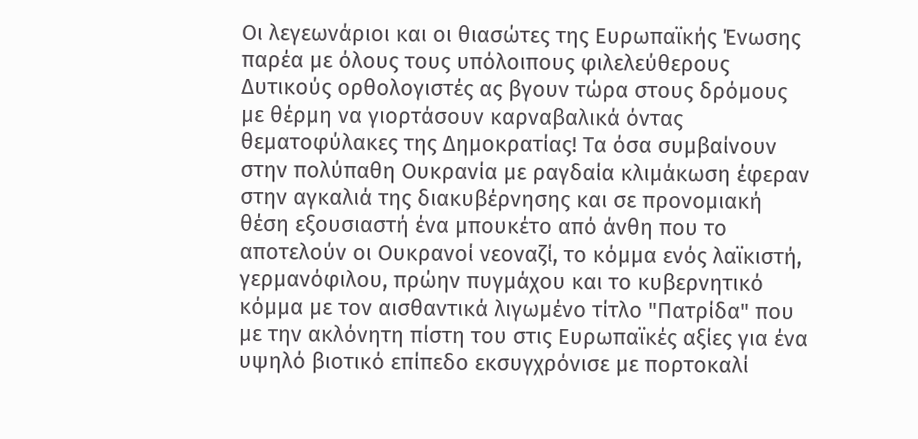Οι λεγεωνάριοι και οι θιασώτες της Ευρωπαϊκής Ένωσης παρέα με όλους τους υπόλοιπους φιλελεύθερους Δυτικούς ορθολογιστές ας βγουν τώρα στους δρόμους με θέρμη να γιορτάσουν καρναβαλικά όντας θεματοφύλακες της Δημοκρατίας! Τα όσα συμβαίνουν στην πολύπαθη Ουκρανία με ραγδαία κλιμάκωση έφεραν στην αγκαλιά της διακυβέρνησης και σε προνομιακή θέση εξουσιαστή ένα μπουκέτο από άνθη που το αποτελούν οι Ουκρανοί νεοναζί, το κόμμα ενός λαϊκιστή, γερμανόφιλου, πρώην πυγμάχου και το κυβερνητικό κόμμα με τον αισθαντικά λιγωμένο τίτλο "Πατρίδα" που με την ακλόνητη πίστη του στις Ευρωπαϊκές αξίες για ένα υψηλό βιοτικό επίπεδο εκσυγχρόνισε με πορτοκαλί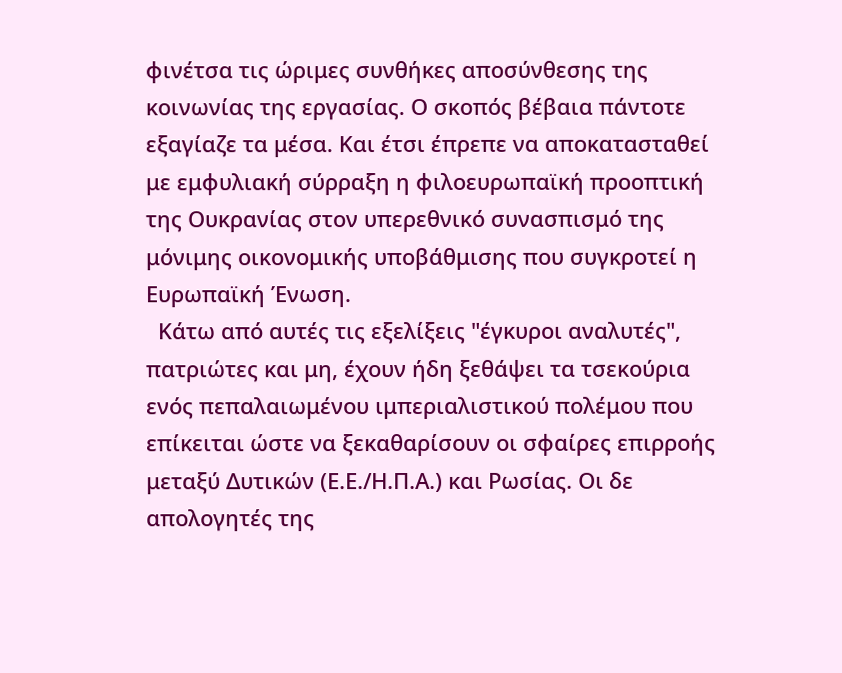φινέτσα τις ώριμες συνθήκες αποσύνθεσης της κοινωνίας της εργασίας. Ο σκοπός βέβαια πάντοτε εξαγίαζε τα μέσα. Και έτσι έπρεπε να αποκατασταθεί με εμφυλιακή σύρραξη η φιλοευρωπαϊκή προοπτική της Ουκρανίας στον υπερεθνικό συνασπισμό της μόνιμης οικονομικής υποβάθμισης που συγκροτεί η Ευρωπαϊκή Ένωση.
  Κάτω από αυτές τις εξελίξεις "έγκυροι αναλυτές", πατριώτες και μη, έχουν ήδη ξεθάψει τα τσεκούρια ενός πεπαλαιωμένου ιμπεριαλιστικού πολέμου που επίκειται ώστε να ξεκαθαρίσουν οι σφαίρες επιρροής μεταξύ Δυτικών (Ε.Ε./Η.Π.Α.) και Ρωσίας. Οι δε απολογητές της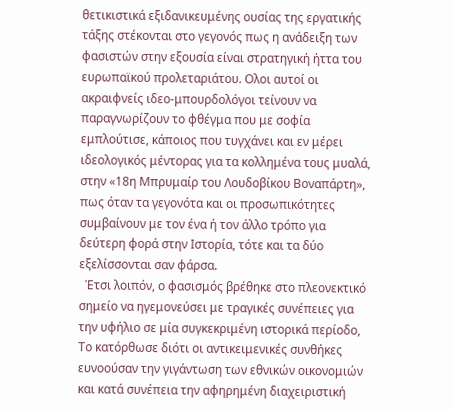θετικιστικά εξιδανικευμένης ουσίας της εργατικής τάξης στέκονται στο γεγονός πως η ανάδειξη των φασιστών στην εξουσία είναι στρατηγική ήττα του ευρωπαϊκού προλεταριάτου. Ολοι αυτοί οι ακραιφνείς ιδεο-μπουρδολόγοι τείνουν να παραγνωρίζουν το φθέγμα που με σοφία εμπλούτισε, κάποιος που τυγχάνει και εν μέρει ιδεολογικός μέντορας για τα κολλημένα τους μυαλά, στην «18η Μπρυμαίρ του Λουδοβίκου Βοναπάρτη», πως όταν τα γεγονότα και οι προσωπικότητες συμβαίνουν με τον ένα ή τον άλλο τρόπο για δεύτερη φορά στην Ιστορία, τότε και τα δύο εξελίσσονται σαν φάρσα.
  Έτσι λοιπόν, ο φασισμός βρέθηκε στο πλεονεκτικό σημείο να ηγεμονεύσει με τραγικές συνέπειες για την υφήλιο σε μία συγκεκριμένη ιστορικά περίοδο, Το κατόρθωσε διότι οι αντικειμενικές συνθήκες ευνοούσαν την γιγάντωση των εθνικών οικονομιών και κατά συνέπεια την αφηρημένη διαχειριστική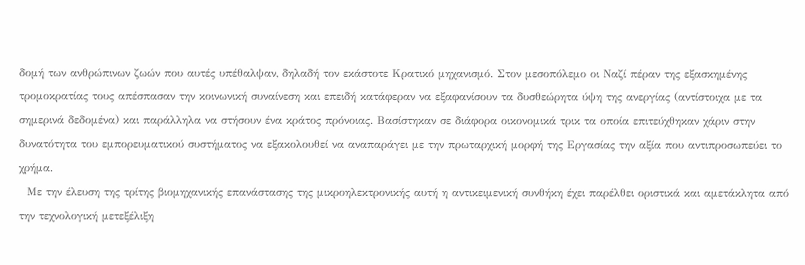δομή των ανθρώπινων ζωών που αυτές υπέθαλψαν, δηλαδή τον εκάστοτε Κρατικό μηχανισμό. Στον μεσοπόλεμο οι Ναζί πέραν της εξασκημένης τρομοκρατίας τους απέσπασαν την κοινωνική συναίνεση και επειδή κατάφεραν να εξαφανίσουν τα δυσθεώρητα ύψη της ανεργίας (αντίστοιχα με τα σημερινά δεδομένα) και παράλληλα να στήσουν ένα κράτος πρόνοιας. Βασίστηκαν σε διάφορα οικονομικά τρικ τα οποία επιτεύχθηκαν χάριν στην δυνατότητα του εμπορευματικού συστήματος να εξακολουθεί να αναπαράγει με την πρωταρχική μορφή της Εργασίας την αξία που αντιπροσωπεύει το χρήμα.
  Με την έλευση της τρίτης βιομηχανικής επανάστασης της μικροηλεκτρονικής αυτή η αντικειμενική συνθήκη έχει παρέλθει οριστικά και αμετάκλητα από την τεχνολογική μετεξέλιξη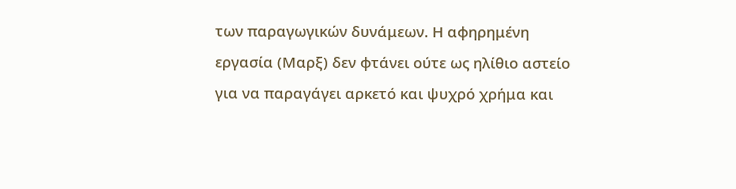των παραγωγικών δυνάμεων. Η αφηρημένη εργασία (Μαρξ) δεν φτάνει ούτε ως ηλίθιο αστείο για να παραγάγει αρκετό και ψυχρό χρήμα και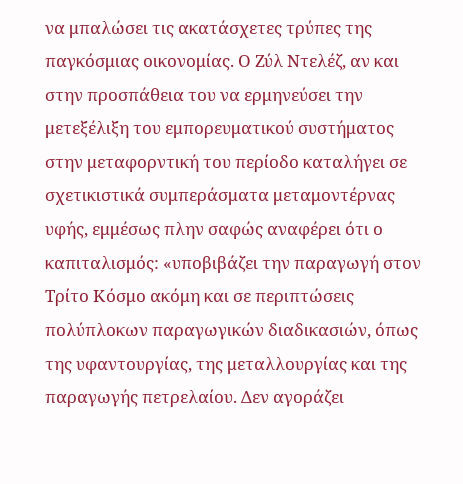να μπαλώσει τις ακατάσχετες τρύπες της παγκόσμιας οικονομίας. Ο Ζύλ Ντελέζ, αν και στην προσπάθεια του να ερμηνεύσει την μετεξέλιξη του εμπορευματικού συστήματος στην μεταφορντική του περίοδο καταλήγει σε σχετικιστικά συμπεράσματα μεταμοντέρνας υφής, εμμέσως πλην σαφώς αναφέρει ότι ο καπιταλισμός: «υποβιβάζει την παραγωγή στον Τρίτο Κόσμο ακόμη και σε περιπτώσεις πολύπλοκων παραγωγικών διαδικασιών, όπως της υφαντουργίας, της μεταλλουργίας και της παραγωγής πετρελαίου. Δεν αγοράζει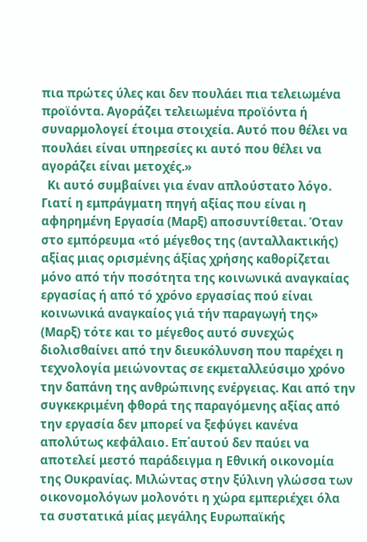πια πρώτες ύλες και δεν πουλάει πια τελειωμένα προϊόντα. Αγοράζει τελειωμένα προϊόντα ή συναρμολογεί έτοιμα στοιχεία. Αυτό που θέλει να πουλάει είναι υπηρεσίες κι αυτό που θέλει να αγοράζει είναι μετοχές.»
  Κι αυτό συμβαίνει για έναν απλούστατο λόγο. Γιατί η εμπράγματη πηγή αξίας που είναι η αφηρημένη Εργασία (Μαρξ) αποσυντίθεται. Όταν στο εμπόρευμα «τό μέγεθoς της (ανταλλακτικής) αξίας μιας ορισμένης άξίας χρήσης καθορίζεται μόνο από τήν ποσότητα της κοινωνικά αναγκαίας εργασίας ή από τό χρόνο εργασίας πού είναι κοινωνικά αναγκαίος γιά τήν παραγωγή της» (Μαρξ) τότε και το μέγεθος αυτό συνεχώς διολισθαίνει από την διευκόλυνση που παρέχει η τεχνολογία μειώνοντας σε εκμεταλλεύσιμο χρόνο την δαπάνη της ανθρώπινης ενέργειας. Και από την συγκεκριμένη φθορά της παραγόμενης αξίας από την εργασία δεν μπορεί να ξεφύγει κανένα απολύτως κεφάλαιο. Επ΄αυτού δεν παύει να αποτελεί μεστό παράδειγμα η Εθνική οικονομία της Ουκρανίας. Μιλώντας στην ξύλινη γλώσσα των οικονομολόγων μολονότι η χώρα εμπεριέχει όλα τα συστατικά μίας μεγάλης Ευρωπαϊκής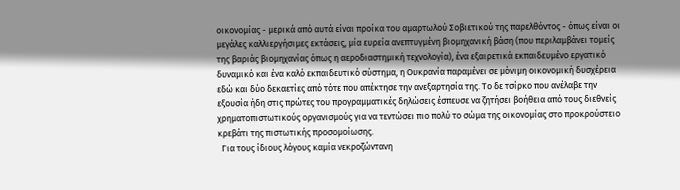οικονομίας - μερικά από αυτά είναι προίκα του αμαρτωλού Σοβιετικού της παρελθόντος - όπως είναι οι μεγάλες καλλιεργήσιμες εκτάσεις, μία ευρεία ανεπτυγμένη βιομηχανική βάση (που περιλαμβάνει τομείς της βαριάς βιομηχανίας όπως η αεροδιαστημική τεχνολογία), ένα εξαιρετικά εκπαιδευμένο εργατικό δυναμικό και ένα καλό εκπαιδευτικό σύστημα, η Ουκρανία παραμένει σε μόνιμη οικονομική δυσχέρεια εδώ και δύο δεκαετίες από τότε που απέκτησε την ανεξαρτησία της. Το δε τσίρκο που ανέλαβε την εξουσία ήδη στις πρώτες του προγραμματικές δηλώσεις έσπευσε να ζητήσει βοήθεια από τους διεθνείς χρηματοπιστωτικούς οργανισμούς για να τεντώσει πιο πολύ το σώμα της οικονομίας στο προκρούστειο κρεβάτι της πιστωτικής προσομοίωσης.
  Για τους ίδιους λόγους καμία νεκροζώντανη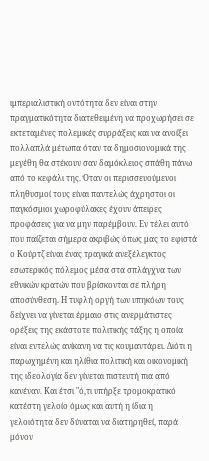ιμπεριαλιστική οντότητα δεν είναι στην πραγματικότητα διατεθειμένη να προχωρήσει σε εκτεταμένες πολεμικές συρράξεις και να ανοίξει πολλαπλά μέτωπα όταν τα δημοσιονομικά της μεγέθη θα στέκουν σαν δαμόκλειος σπάθη πάνω από το κεφάλι της. Όταν οι περισσευούμενοι πληθυσμοί τους είναι παντελώς άχρηστοι οι παγκόσμιοι χωροφύλακες έχουν άπειρες προφάσεις για να μην παρέμβουν. Εν τέλει αυτό που παίζεται σήμερα ακριβώς όπως μας το εφιστά ο Κούρτζ είναι ένας τραγικά ανεξέλεγκτος εσωτερικός πόλεμος μέσα στα σπλάγχνα των εθνικών κρατών που βρίσκονται σε πλήρη αποσύνθεση. Η τυφλή οργή των υπηκόων τους δείχνει να γίνεται έρμαιο στις ανερμάτιστες ορέξεις της εκάστοτε πολιτικής τάξης η οποία είναι εντελώς ανίκανη να τις κουμαντάρει. Διότι η παρωχημένη και ηλίθια πολιτική και οικονομική της ιδεολογία δεν γίνεται πιστευτή πια από κανέναν. Και έτσι "ό,τι υπήρξε τρομοκρατικό κατέστη γελοίο όμως και αυτή η ίδια η γελοιότητα δεν δύναται να διατηρηθεί, παρά μόνον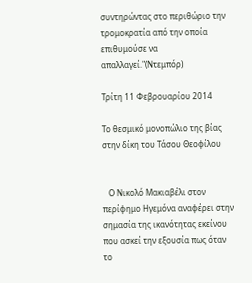συντηρώντας στο περιθώριο την τρομοκρατία από την οποία επιθυμούσε να απαλλαγεί."(Ντεμπόρ)

Τρίτη 11 Φεβρουαρίου 2014

Το θεσμικό μονοπώλιο της βίας στην δίκη του Τάσου Θεοφίλου


   Ο Νικολό Μακιαβέλι στον περίφημο Ηγεμόνα αναφέρει στην σημασία της ικανότητας εκείνου που ασκεί την εξουσία πως όταν το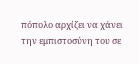πόπολο αρχίζει να χάνει την εμπιστοσύνη του σε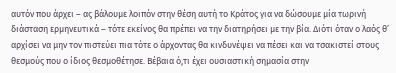αυτόν που άρχει – ας βάλουμε λοιπόν στην θέση αυτή το Κράτος για να δώσουμε μία τωρινή διάσταση ερμηνευτικά – τότε εκείνος θα πρέπει να την διατηρήσει με την βία. Διότι όταν ο λαός θ’ αρχίσει να μην τον πιστεύει πια τότε ο άρχοντας θα κινδυνέψει να πέσει και να τσακιστεί στους θεσμούς που ο ίδιος θεσμοθέτησε. Βέβαια ό,τι έχει ουσιαστική σημασία στην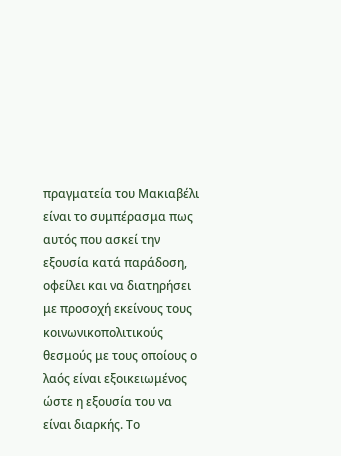πραγματεία του Μακιαβέλι είναι το συμπέρασμα πως αυτός που ασκεί την εξουσία κατά παράδοση, οφείλει και να διατηρήσει με προσοχή εκείνους τους κοινωνικοπολιτικούς θεσμούς με τους οποίους ο λαός είναι εξοικειωμένος ώστε η εξουσία του να είναι διαρκής. Το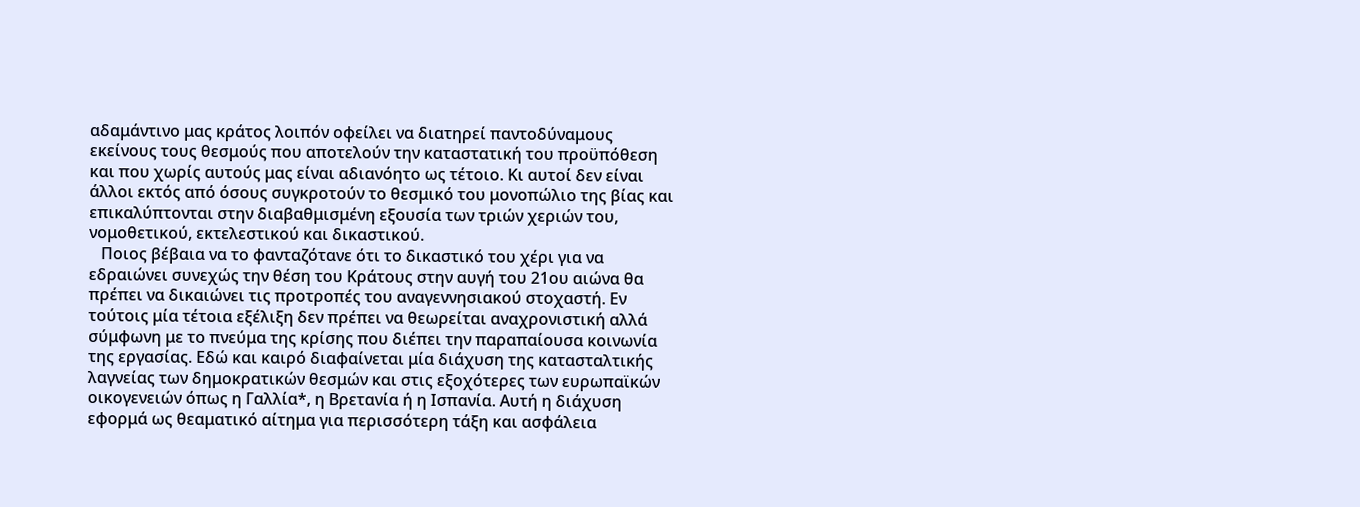αδαμάντινο μας κράτος λοιπόν οφείλει να διατηρεί παντοδύναμους εκείνους τους θεσμούς που αποτελούν την καταστατική του προϋπόθεση και που χωρίς αυτούς μας είναι αδιανόητο ως τέτοιο. Κι αυτοί δεν είναι άλλοι εκτός από όσους συγκροτούν το θεσμικό του μονοπώλιο της βίας και επικαλύπτονται στην διαβαθμισμένη εξουσία των τριών χεριών του, νομοθετικού, εκτελεστικού και δικαστικού.
   Ποιος βέβαια να το φανταζότανε ότι το δικαστικό του χέρι για να εδραιώνει συνεχώς την θέση του Κράτους στην αυγή του 21ου αιώνα θα πρέπει να δικαιώνει τις προτροπές του αναγεννησιακού στοχαστή. Εν τούτοις μία τέτοια εξέλιξη δεν πρέπει να θεωρείται αναχρονιστική αλλά σύμφωνη με το πνεύμα της κρίσης που διέπει την παραπαίουσα κοινωνία της εργασίας. Εδώ και καιρό διαφαίνεται μία διάχυση της κατασταλτικής λαγνείας των δημοκρατικών θεσμών και στις εξοχότερες των ευρωπαϊκών οικογενειών όπως η Γαλλία*, η Βρετανία ή η Ισπανία. Αυτή η διάχυση εφορμά ως θεαματικό αίτημα για περισσότερη τάξη και ασφάλεια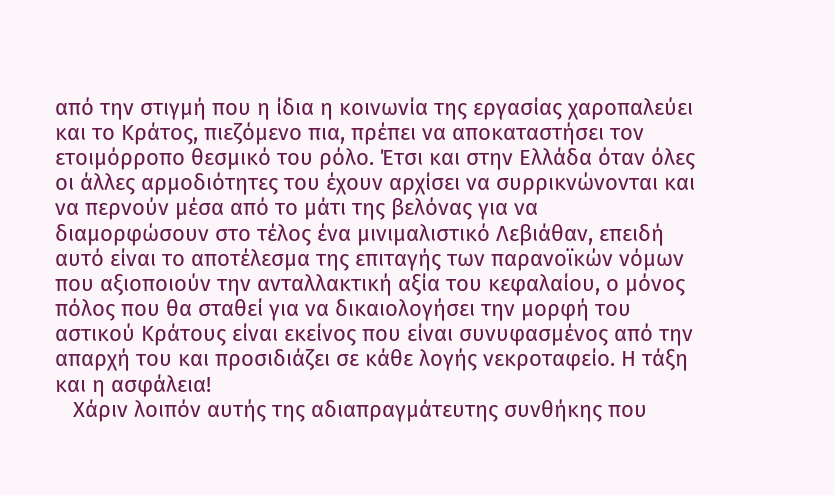από την στιγμή που η ίδια η κοινωνία της εργασίας χαροπαλεύει και το Κράτος, πιεζόμενο πια, πρέπει να αποκαταστήσει τον ετοιμόρροπο θεσμικό του ρόλο. Έτσι και στην Ελλάδα όταν όλες οι άλλες αρμοδιότητες του έχουν αρχίσει να συρρικνώνονται και να περνούν μέσα από το μάτι της βελόνας για να διαμορφώσουν στο τέλος ένα μινιμαλιστικό Λεβιάθαν, επειδή αυτό είναι το αποτέλεσμα της επιταγής των παρανοϊκών νόμων που αξιοποιούν την ανταλλακτική αξία του κεφαλαίου, ο μόνος πόλος που θα σταθεί για να δικαιολογήσει την μορφή του αστικού Κράτους είναι εκείνος που είναι συνυφασμένος από την απαρχή του και προσιδιάζει σε κάθε λογής νεκροταφείο. Η τάξη και η ασφάλεια!
   Χάριν λοιπόν αυτής της αδιαπραγμάτευτης συνθήκης που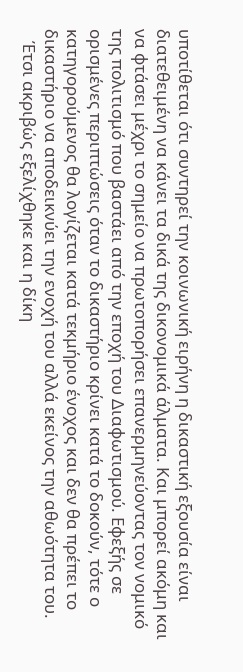υποτίθεται ότι συντηρεί την κοινωνική ειρήνη η δικαστική εξουσία είναι διατεθειμένη να κάνει τα δικά της δικονομικά άλματα. Και μπορεί ακόμη και να φτάσει μέχρι το σημείο να πρωτοπορήσει επανερμηνεύοντας τον νομικό της πολιτισμό που βαστάει από την εποχή του Διαφωτισμού. Εφεξής σε ορισμένες περιπτώσεις όταν το δικαστήριο κρίνει κατά το δοκούν, τότε ο κατηγορούμενος θα λογίζεται κατά τεκμήριο ένοχος και δεν θα πρέπει το δικαστήριο να αποδεικνύει την ενοχή του αλλά εκείνος την αθωότητα του.
   Έτσι ακριβώς εξελίχθηκε και η δίκη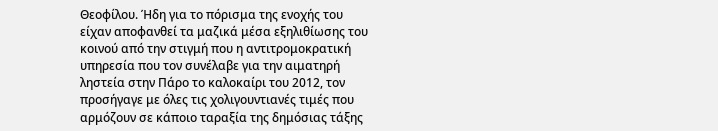Θεοφίλου. Ήδη για το πόρισμα της ενοχής του είχαν αποφανθεί τα μαζικά μέσα εξηλιθίωσης του κοινού από την στιγμή που η αντιτρομοκρατική υπηρεσία που τον συνέλαβε για την αιματηρή ληστεία στην Πάρο το καλοκαίρι του 2012, τον προσήγαγε με όλες τις χολιγουντιανές τιμές που αρμόζουν σε κάποιο ταραξία της δημόσιας τάξης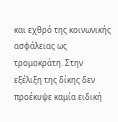και εχθρό της κοινωνικής ασφάλειας ως τρομοκράτη. Στην εξέλιξη της δίκης δεν προέκυψε καμία ειδική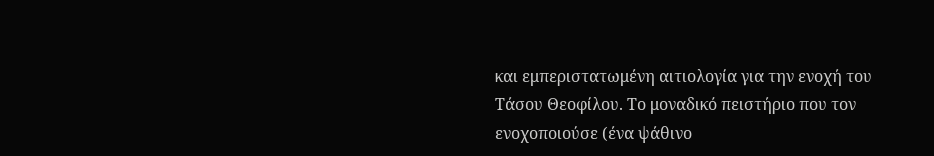και εμπεριστατωμένη αιτιολογία για την ενοχή του Τάσου Θεοφίλου. Το μοναδικό πειστήριο που τον ενοχοποιούσε (ένα ψάθινο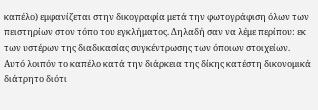καπέλο) εμφανίζεται στην δικογραφία μετά την φωτογράφιση όλων των πειστηρίων στον τόπο του εγκλήματος. Δηλαδή σαν να λέμε περίπου: εκ των υστέρων της διαδικασίας συγκέντρωσης των όποιων στοιχείων. Αυτό λοιπόν το καπέλο κατά την διάρκεια της δίκης κατέστη δικονομικά διάτρητο διότι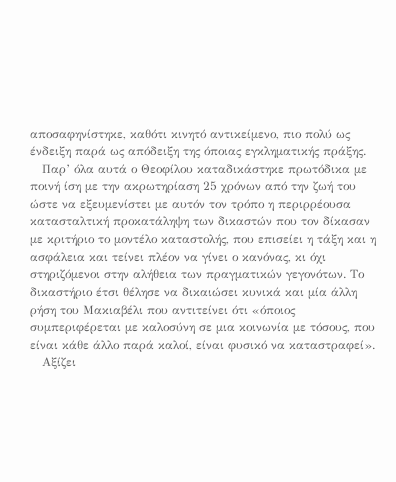αποσαφηνίστηκε, καθότι κινητό αντικείμενο, πιο πολύ ως ένδειξη παρά ως απόδειξη της όποιας εγκληματικής πράξης.
   Παρ’ όλα αυτά ο Θεοφίλου καταδικάστηκε πρωτόδικα με ποινή ίση με την ακρωτηρίαση 25 χρόνων από την ζωή του ώστε να εξευμενίστει με αυτόν τον τρόπο η περιρρέουσα κατασταλτική προκατάληψη των δικαστών που τον δίκασαν με κριτήριο το μοντέλο καταστολής, που επισείει η τάξη και η ασφάλεια και τείνει πλέον να γίνει ο κανόνας, κι όχι στηριζόμενοι στην αλήθεια των πραγματικών γεγονότων. Το δικαστήριο έτσι θέλησε να δικαιώσει κυνικά και μία άλλη ρήση του Μακιαβέλι που αντιτείνει ότι «όποιος συμπεριφέρεται με καλοσύνη σε μια κοινωνία με τόσους, που είναι κάθε άλλο παρά καλοί, είναι φυσικό να καταστραφεί».
   Αξίζει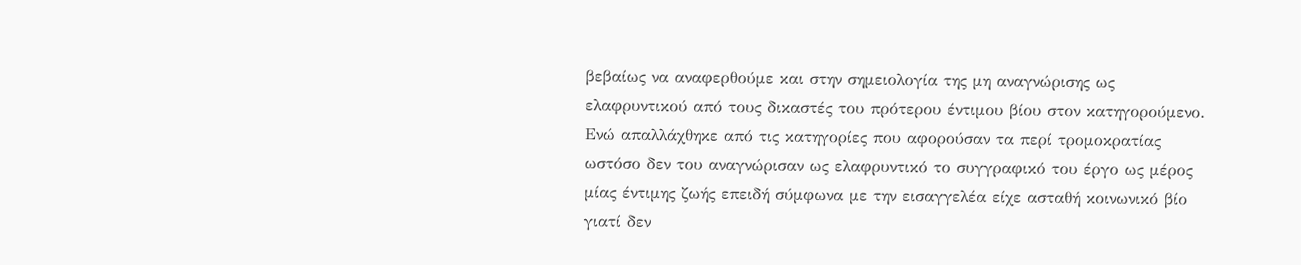βεβαίως να αναφερθούμε και στην σημειολογία της μη αναγνώρισης ως ελαφρυντικού από τους δικαστές του πρότερου έντιμου βίου στον κατηγορούμενο. Ενώ απαλλάχθηκε από τις κατηγορίες που αφορούσαν τα περί τρομοκρατίας ωστόσο δεν του αναγνώρισαν ως ελαφρυντικό το συγγραφικό του έργο ως μέρος μίας έντιμης ζωής επειδή σύμφωνα με την εισαγγελέα είχε ασταθή κοινωνικό βίο γιατί δεν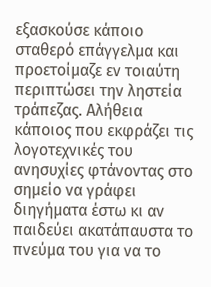εξασκούσε κάποιο σταθερό επάγγελμα και προετοίμαζε εν τοιαύτη περιπτώσει την ληστεία τράπεζας. Αλήθεια κάποιος που εκφράζει τις λογοτεχνικές του ανησυχίες φτάνοντας στο σημείο να γράφει διηγήματα έστω κι αν παιδεύει ακατάπαυστα το πνεύμα του για να το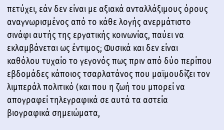πετύχει, εάν δεν είναι με αξιακά ανταλλάξιμους όρους αναγνωρισμένος από το κάθε λογής ανερμάτιστο σινάφι αυτής της εργατικής κοινωνίας, παύει να εκλαμβάνεται ως έντιμος; Φυσικά και δεν είναι καθόλου τυχαίο το γεγονός πως πριν από δύο περίπου εβδομάδες κάποιος τσαρλατάνος που μαϊμουδίζει τον λιμπεράλ πολιτικό (και που η ζωή του μπορεί να απογραφεί τηλεγραφικά σε αυτά τα αστεία βιογραφικά σημειώματα,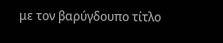με τον βαρύγδουπο τίτλο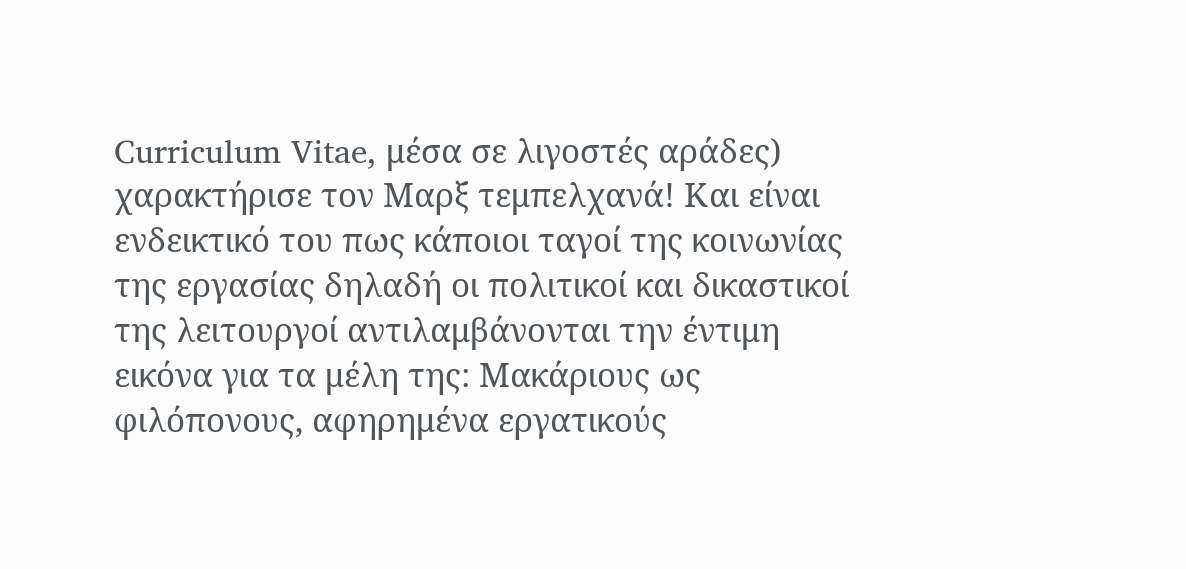Curriculum Vitae, μέσα σε λιγοστές αράδες) χαρακτήρισε τον Μαρξ τεμπελχανά! Και είναι ενδεικτικό του πως κάποιοι ταγοί της κοινωνίας της εργασίας δηλαδή οι πολιτικοί και δικαστικοί της λειτουργοί αντιλαμβάνονται την έντιμη εικόνα για τα μέλη της: Μακάριους ως φιλόπονους, αφηρημένα εργατικούς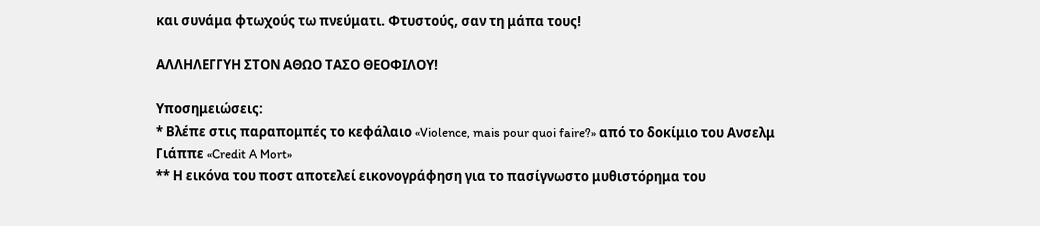και συνάμα φτωχούς τω πνεύματι. Φτυστούς, σαν τη μάπα τους!

ΑΛΛΗΛΕΓΓΥΗ ΣΤΟΝ ΑΘΩΟ ΤΑΣΟ ΘΕΟΦΙΛΟΥ!

Υποσημειώσεις:
* Βλέπε στις παραπομπές το κεφάλαιο «Violence, mais pour quoi faire?» από το δοκίμιο του Ανσελμ Γιάππε «Credit A Mort»
** Η εικόνα του ποστ αποτελεί εικονογράφηση για το πασίγνωστο μυθιστόρημα του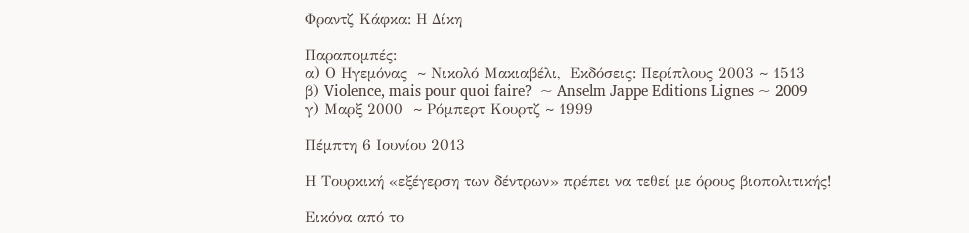Φραντζ Κάφκα: Η Δίκη

Παραπομπές:
α) Ο Ηγεμόνας  ~ Νικολό Μακιαβέλι,  Εκδόσεις: Περίπλους 2003 ~ 1513
β) Violence, mais pour quoi faire?  ~ Anselm Jappe Editions Lignes ~ 2009
γ) Μαρξ 2000  ~ Ρόμπερτ Κουρτζ ~ 1999

Πέμπτη 6 Ιουνίου 2013

Η Τουρκική «εξέγερση των δέντρων» πρέπει να τεθεί με όρους βιοπολιτικής!

Εικόνα από το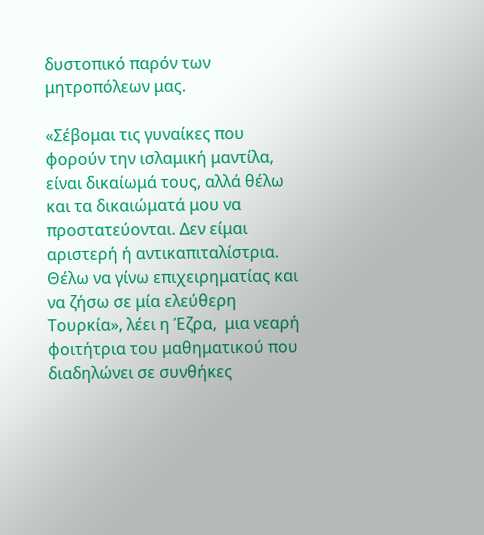δυστοπικό παρόν των μητροπόλεων μας.

«Σέβομαι τις γυναίκες που φορούν την ισλαμική μαντίλα, είναι δικαίωμά τους, αλλά θέλω και τα δικαιώματά μου να προστατεύονται. Δεν είμαι αριστερή ή αντικαπιταλίστρια. Θέλω να γίνω επιχειρηματίας και να ζήσω σε μία ελεύθερη Τουρκία», λέει η Έζρα,  μια νεαρή φοιτήτρια του μαθηματικού που διαδηλώνει σε συνθήκες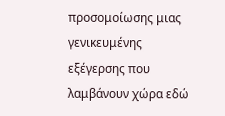προσομοίωσης μιας γενικευμένης εξέγερσης που λαμβάνουν χώρα εδώ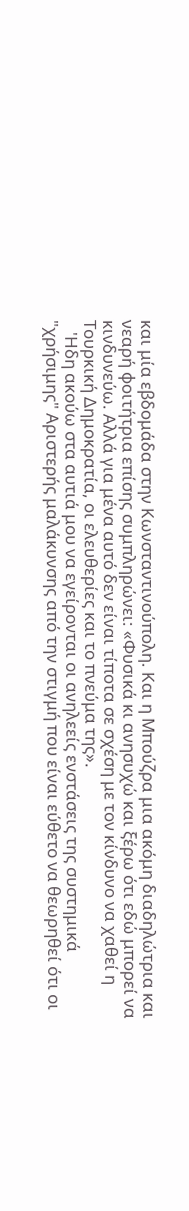και μία εβδομάδα στην Κωνσταντινούπολη. Και η Μπούζρα μια ακόμη διαδηλώτρια και νεαρή φοιτήτρια επίσης συμπληρώνει: «Φυσικά κι ανησυχώ και ξέρω ότι εδώ μπορεί να κινδυνεύω. Αλλά για μένα αυτό δεν είναι τίποτα σε σχέση με τον κίνδυνο να χαθεί η Τουρκική Δημοκρατία, οι ελευθερίες και το πνεύμα της».
   'Ηδη ακούω στα αυτιά μου να εγείρονται οι ανηλεείς ενστάσεις της συστημικά "χρήσιμης" Αριστερής μαλάκυνσης από την στιγμή που είναι εύθετο να θεωρηθεί ότι οι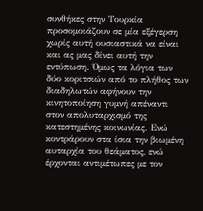συνθήκες στην Τουρκία προσομοιάζουν σε μία εξέγερση χωρίς αυτή ουσιαστικά να είναι και ας μας δίνει αυτή την εντύπωση. Όμως τα λόγια των δύο κοριτσιών από το πλήθος των διαδηλωτών αφήνουν την κινητοποίηση γυμνή απέναντι στον απολυταρχισμό της κατεστημένης κοινωνίας. Ενώ κοντράρουν στα ίσια την βιωμένη αυταρχία του θεάματος, ενώ έρχονται αντιμέτωπες με τον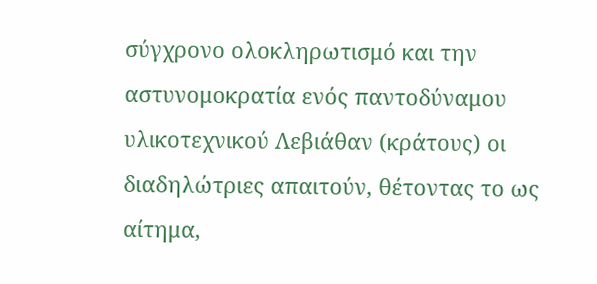σύγχρονο ολοκληρωτισμό και την αστυνομοκρατία ενός παντοδύναμου υλικοτεχνικού Λεβιάθαν (κράτους) οι διαδηλώτριες απαιτούν, θέτοντας το ως αίτημα,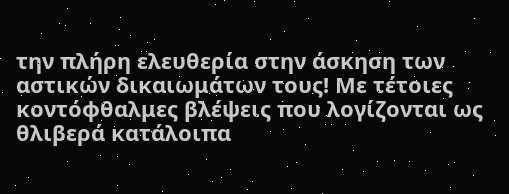την πλήρη ελευθερία στην άσκηση των αστικών δικαιωμάτων τους! Με τέτοιες κοντόφθαλμες βλέψεις που λογίζονται ως θλιβερά κατάλοιπα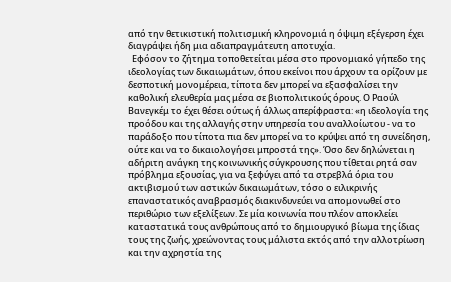από την θετικιστική πολιτισμική κληρονομιά η όψιμη εξέγερση έχει διαγράψει ήδη μια αδιαπραγμάτευτη αποτυχία.
  Εφόσον το ζήτημα τοποθετείται μέσα στο προνομιακό γήπεδο της ιδεολογίας των δικαιωμάτων, όπου εκείνοι που άρχουν τα ορίζουν με δεσποτική μονομέρεια, τίποτα δεν μπορεί να εξασφαλίσει την καθολική ελευθερία μας μέσα σε βιοπολιτικούς όρους. Ο Ραούλ Βανεγκέμ το έχει θέσει ούτως ή άλλως απερίφραστα: «η ιδεολογία της προόδου και της αλλαγής στην υπηρεσία του αναλλοίωτου - να το παράδοξο που τίποτα πια δεν μπορεί να το κρύψει από τη συνείδηση, ούτε και να το δικαιολογήσει μπροστά της». Όσο δεν δηλώνεται η αδήριτη ανάγκη της κοινωνικής σύγκρουσης που τίθεται ρητά σαν πρόβλημα εξουσίας, για να ξεφύγει από τα στρεβλά όρια του ακτιβισμού των αστικών δικαιωμάτων, τόσο ο ειλικρινής επαναστατικός αναβρασμός διακινδυνεύει να απομονωθεί στο περιθώριο των εξελίξεων. Σε μία κοινωνία που πλέον αποκλείει καταστατικά τους ανθρώπους από το δημιουργικό βίωμα της ίδιας τους της ζωής, χρεώνοντας τους μάλιστα εκτός από την αλλοτρίωση και την αχρηστία της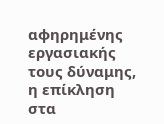αφηρημένης εργασιακής τους δύναμης, η επίκληση στα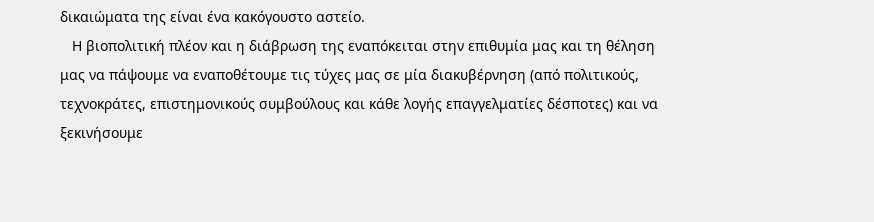δικαιώματα της είναι ένα κακόγουστο αστείο.
   Η βιοπολιτική πλέον και η διάβρωση της εναπόκειται στην επιθυμία μας και τη θέληση μας να πάψουμε να εναποθέτουμε τις τύχες μας σε μία διακυβέρνηση (από πολιτικούς, τεχνοκράτες, επιστημονικούς συμβούλους και κάθε λογής επαγγελματίες δέσποτες) και να ξεκινήσουμε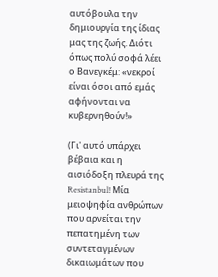αυτόβουλα την δημιουργία της ίδιας μας της ζωής. Διότι όπως πολύ σοφά λέει ο Βανεγκέμ: «νεκροί είναι όσοι από εμάς αφήνονται να κυβερνηθούν!»

(Γι' αυτό υπάρχει βέβαια και η αισιόδοξη πλευρά της Resistanbul! Μία μειοψηφία ανθρώπων που αρνείται την πεπατημένη των συντεταγμένων δικαιωμάτων που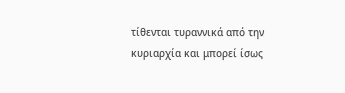τίθενται τυραννικά από την κυριαρχία και μπορεί ίσως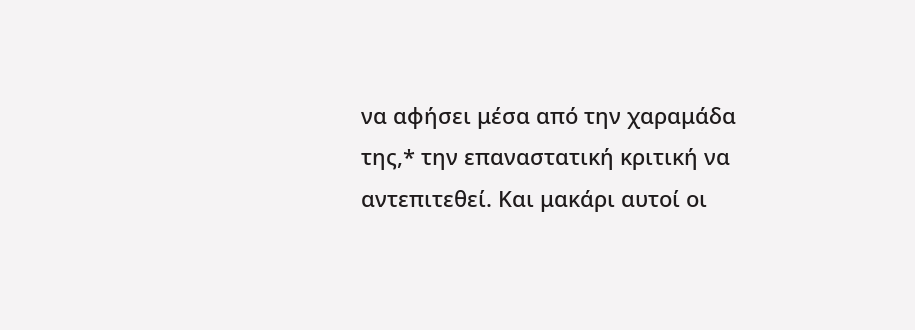να αφήσει μέσα από την χαραμάδα της,* την επαναστατική κριτική να αντεπιτεθεί. Και μακάρι αυτοί οι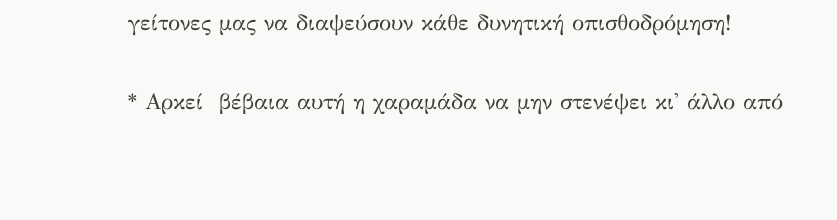γείτονες μας να διαψεύσουν κάθε δυνητική οπισθοδρόμηση!

* Αρκεί  βέβαια αυτή η χαραμάδα να μην στενέψει κι' άλλο από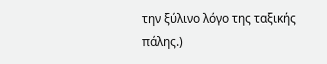την ξύλινο λόγο της ταξικής πάλης.)